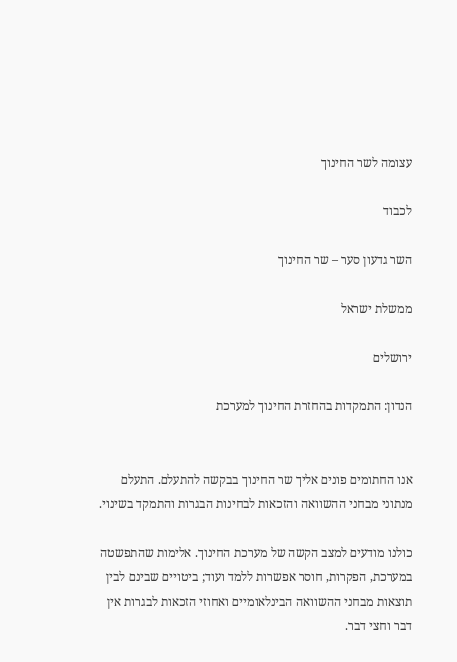עצומה לשר החינוך

לכבוד

השר גדעון סער – שר החינוך

ממשלת ישראל

ירושלים

הנדון: התמקדות בהחזרת החינוך למערכת


אנו החתומים פונים אליך שר החינוך בבקשה להתעלם. התעלם מנתוני מבחני ההשוואה והזכאות לבחינות הבגרות והתמקד בשינוי.

כולנו מודעים למצב הקשה של מערכת החינוך. אלימות שהתפשטה במערכת, הפקרות, חוסר אפשרות ללמד ועוד; ביטויים שבינם לבין תוצאות מבחני ההשוואה הבינלאומיים ואחוזי הזכאות לבגרות אין דבר וחצי דבר.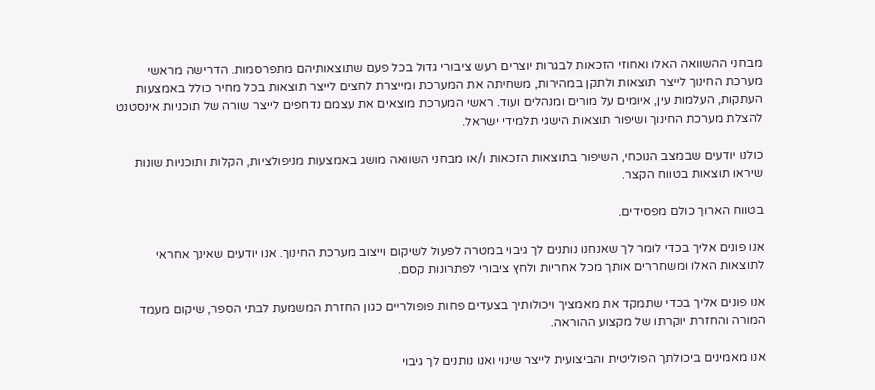מבחני ההשוואה האלו ואחוזי הזכאות לבגרות יוצרים רעש ציבורי גדול בכל פעם שתוצאותיהם מתפרסמות. הדרישה מראשי מערכת החינוך לייצר תוצאות ולתקן במהירות, משחיתה את המערכת ומייצרת לחצים לייצר תוצאות בכל מחיר כולל באמצעות העתקות, העלמות עין, איומים על מורים ומנהלים ועוד. ראשי המערכת מוצאים את עצמם נדחפים לייצר שורה של תוכניות אינסטנט להצלת מערכת החינוך ושיפור תוצאות הישגי תלמידי ישראל.

כולנו יודעים שבמצב הנוכחי, השיפור בתוצאות הזכאות ו/או מבחני השוואה מושג באמצעות מניפולציות, הקלות ותוכניות שונות שיראו תוצאות בטווח הקצר.

בטווח הארוך כולם מפסידים.

אנו פונים אליך בכדי לומר לך שאנחנו נותנים לך גיבוי במטרה לפעול לשיקום וייצוב מערכת החינוך. אנו יודעים שאינך אחראי לתוצאות האלו ומשחררים אותך מכל אחריות ולחץ ציבורי לפתרונות קסם.

אנו פונים אליך בכדי שתמקד את מאמציך ויכולותיך בצעדים פחות פופולריים כגון החזרת המשמעת לבתי הספר, שיקום מעמד המורה והחזרת יוקרתו של מקצוע ההוראה.

אנו מאמינים ביכולתך הפוליטית והביצועית לייצר שינוי ואנו נותנים לך גיבוי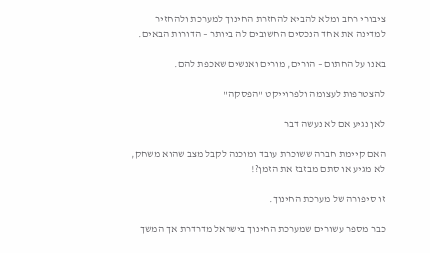ציבורי רחב ומלא להביא להחזרת החינוך למערכת ולהחזיר למדינה את אחד הנכסים החשובים לה ביותר – הדורות הבאים.

באנו על החתום – הורים, מורים ואנשים שאכפת להם.

להצטרפות לעצומה ולפרוייקט "הפסקה"

לאן נגיע אם לא נעשה דבר

האם קיימת חברה ששוכרת עובד ומוכנה לקבל מצב שהוא משחק, לא מגיע או סתם מבזבז את הזמן?!

זו סיפורה של מערכת החינוך.

כבר מספר עשורים שמערכת החינוך בישראל מדרדרת אך המשך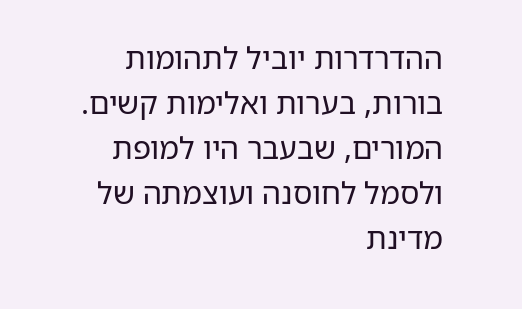ההדרדרות יוביל לתהומות בורות, בערות ואלימות קשים. המורים, שבעבר היו למופת ולסמל לחוסנה ועוצמתה של מדינת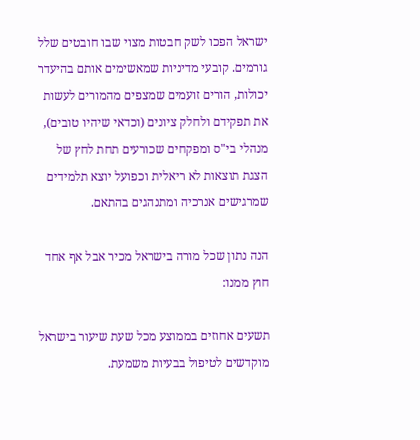ישראל הפכו לשק חבטות מצוי שבו חובטים שלל גורמים. קובעי מדיניות שמאשימים אותם בהיעדר יכולות, הורים זועמים שמצפים מהמורים לעשות את תפקידם ולחלק ציונים (וכדאי שיהיו טובים), מנהלי בי"ס ומפקחים שכורעים תחת לחץ של הצגת תוצאות לא ריאלית וכפועל יוצא תלמידים שמרגישים אנרכיה ומתנהגים בהתאם.

הנה נתון שכל מורה בישראל מכיר אבל אף אחד חוץ ממנו:

תשעים אחוזים בממוצע מכל שעת שיעור בישראל מוקדשים לטיפול בבעיות משמעת.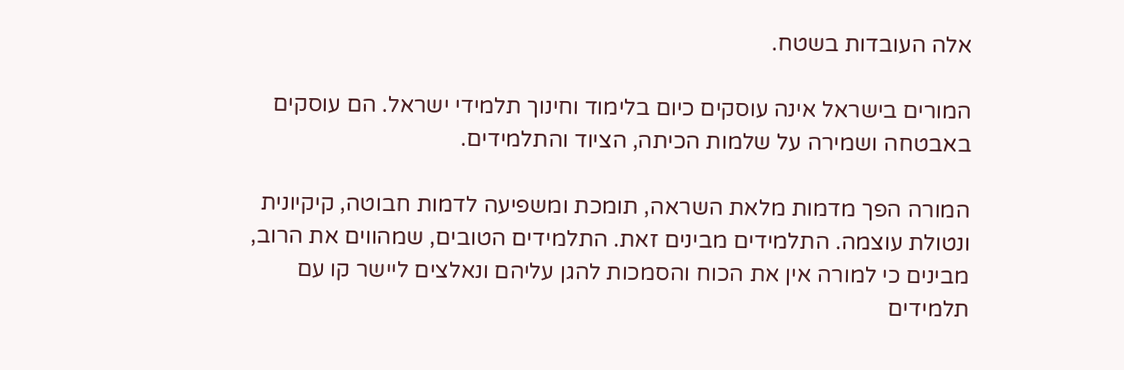אלה העובדות בשטח.

המורים בישראל אינה עוסקים כיום בלימוד וחינוך תלמידי ישראל. הם עוסקים באבטחה ושמירה על שלמות הכיתה, הציוד והתלמידים.

המורה הפך מדמות מלאת השראה, תומכת ומשפיעה לדמות חבוטה, קיקיונית ונטולת עוצמה. התלמידים מבינים זאת. התלמידים הטובים, שמהווים את הרוב, מבינים כי למורה אין את הכוח והסמכות להגן עליהם ונאלצים ליישר קו עם תלמידים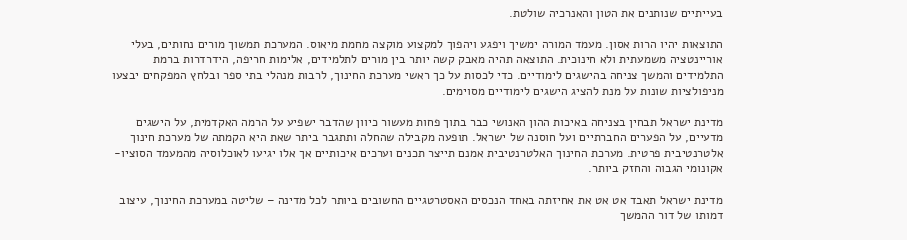בעייתיים שנותנים את הטון והאנרכיה שולטת.

התוצאות יהיו הרות אסון. מעמד המורה ימשיך ויפגע ויהפוך למקצוע מוקצה מחמת מיאוס. המערכת תמשוך מורים נחותים, בעלי אוריינטציה משמעתית ולא חינוכית. התוצאה תהיה מאבק קשה יותר בין מורים לתלמידים, אלימות חריפה, הידרדרות ברמת התלמידים והמשך צניחה בהישגים לימודיים. כדי לכסות על כך ראשי מערכת החינוך, לרבות מנהלי בתי ספר ובלחץ המפקחים יבצעו מניפולציות שונות על מנת להציג הישגים לימודיים מסוימים.

מדינת ישראל תבחין בצניחה באיכות ההון האנושי כבר בתוך פחות מעשור כיוון שהדבר ישפיע על הרמה האקדמית, על הישגים מדעיים, על הפערים החברתיים ועל חוסנה של ישראל. תופעה מקבילה שהחלה ותתגבר ביתר שאת היא הקמתה של מערכת חינוך אלטרנטיבית פרטית. מערכת החינוך האלטרנטיבית אמנם תייצר תכנים וערכים איכותיים אך אלו יגיעו לאוכלוסיה מהמעמד הסוציו-אקונומי הגבוה והחזק ביותר.

מדינת ישראל תאבד אט אט את אחיזתה באחד הנכסים האסטרטגיים החשובים ביותר לכל מדינה – שליטה במערכת החינוך, עיצוב דמותו של דור ההמשך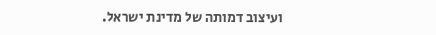ועיצוב דמותה של מדינת ישראל.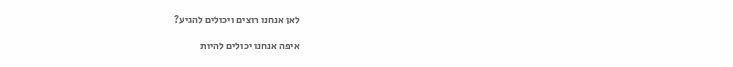לאן אנחנו רוצים ויכולים להגיע?

איפה אנחנו יכולים להיות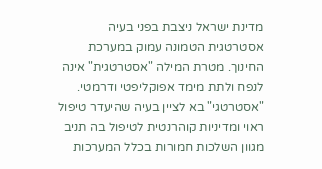מדינת ישראל ניצבת בפני בעיה אסטרטגית הטמונה עמוק במערכת החינוך. מטרת המילה "אסטרטגית" אינה לנפח ולתת מימד אפוקליפטי ודרמטי. "אסטרטגי" בא לציין בעיה שהיעדר טיפול ראוי ומדיניות קוהרנטית לטיפול בה תניב מגוון השלכות חמורות בכלל המערכות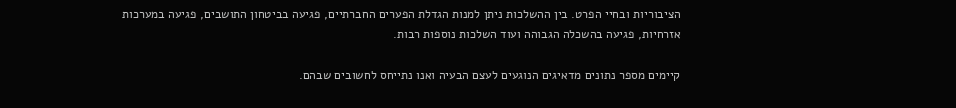הציבוריות ובחיי הפרט. בין ההשלכות ניתן למנות הגדלת הפערים החברתיים, פגיעה בביטחון התושבים, פגיעה במערכות אזרחיות, פגיעה בהשכלה הגבוהה ועוד השלכות נוספות רבות.

קיימים מספר נתונים מדאיגים הנוגעים לעצם הבעיה ואנו נתייחס לחשובים שבהם.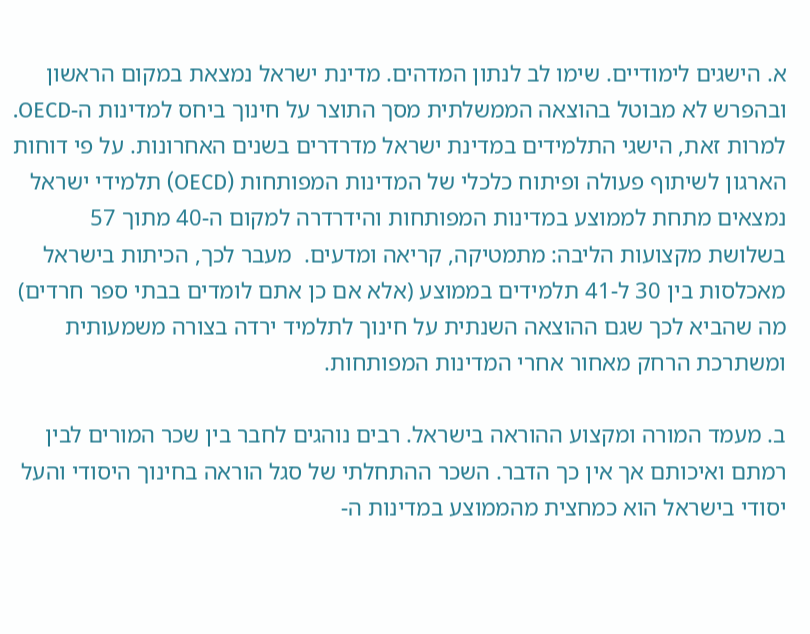א. הישגים לימודיים. שימו לב לנתון המדהים. מדינת ישראל נמצאת במקום הראשון ובהפרש לא מבוטל בהוצאה הממשלתית מסך התוצר על חינוך ביחס למדינות ה-OECD. למרות זאת, הישגי התלמידים במדינת ישראל מדרדרים בשנים האחרונות. על פי דוחות הארגון לשיתוף פעולה ופיתוח כלכלי של המדינות המפותחות (OECD) תלמידי ישראל נמצאים מתחת לממוצע במדינות המפותחות והידרדרה למקום ה-40 מתוך 57 בשלושת מקצועות הליבה: מתמטיקה, קריאה ומדעים.  מעבר לכך, הכיתות בישראל מאכלסות בין 30 ל-41 תלמידים בממוצע (אלא אם כן אתם לומדים בבתי ספר חרדים) מה שהביא לכך שגם ההוצאה השנתית על חינוך לתלמיד ירדה בצורה משמעותית ומשתרכת הרחק מאחור אחרי המדינות המפותחות.

ב. מעמד המורה ומקצוע ההוראה בישראל. רבים נוהגים לחבר בין שכר המורים לבין רמתם ואיכותם אך אין כך הדבר. השכר ההתחלתי של סגל הוראה בחינוך היסודי והעל יסודי בישראל הוא כמחצית מהממוצע במדינות ה-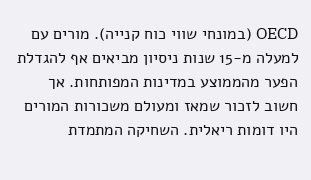OECD (במונחי שווי כוח קנייה). מורים עם למעלה מ-15 שנות ניסיון מביאים אף להגדלת הפער מהממוצע במדינות המפותחות. אך חשוב לזכור שמאז ומעולם משכורות המורים היו דומות ריאלית. השחיקה המתמדת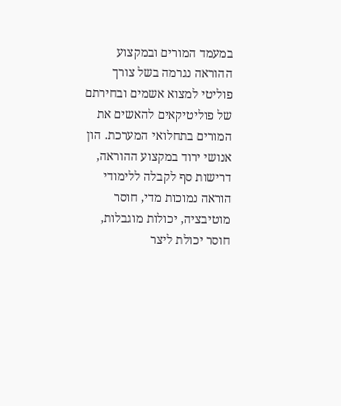במעמד המורים ובמקצוע ההוראה נגרמה בשל צורך פוליטי למצוא אשמים ובחירתם של פוליטיקאים להאשים את המורים בתחלואי המערכת. הון אנושי ירוד במקצוע ההוראה, דרישות סף לקבלה ללימודי הוראה נמוכות מדי, חוסר מוטיבציה, יכולות מוגבלות, חוסר יכולת ליצר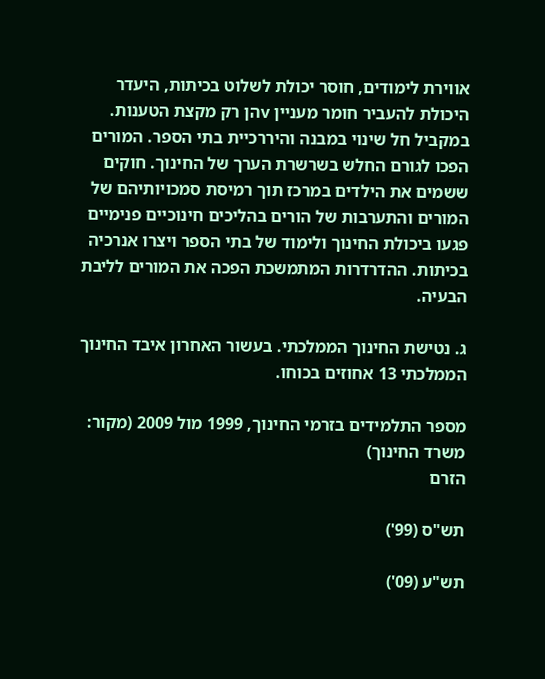אווירת לימודים, חוסר יכולת לשלוט בכיתות, היעדר היכולת להעביר חומר מעניין vהן רק מקצת הטענות. במקביל חל שינוי במבנה והיררכיית בתי הספר. המורים הפכו לגורם החלש בשרשרת הערך של החינוך. חוקים ששמים את הילדים במרכז תוך רמיסת סמכויותיהם של המורים והתערבות של הורים בהליכים חינוכיים פנימיים פגעו ביכולת החינוך ולימוד של בתי הספר ויצרו אנרכיה בכיתות. ההדרדרות המתמשכת הפכה את המורים לליבת הבעיה.

ג. נטישת החינוך הממלכתי. בעשור האחרון איבד החינוך הממלכתי 13 אחוזים בכוחו.

מספר התלמידים בזרמי החינוך, 1999 מול 2009 (מקור: משרד החינוך)
הזרם

תש"ס (99')

תש"ע (09')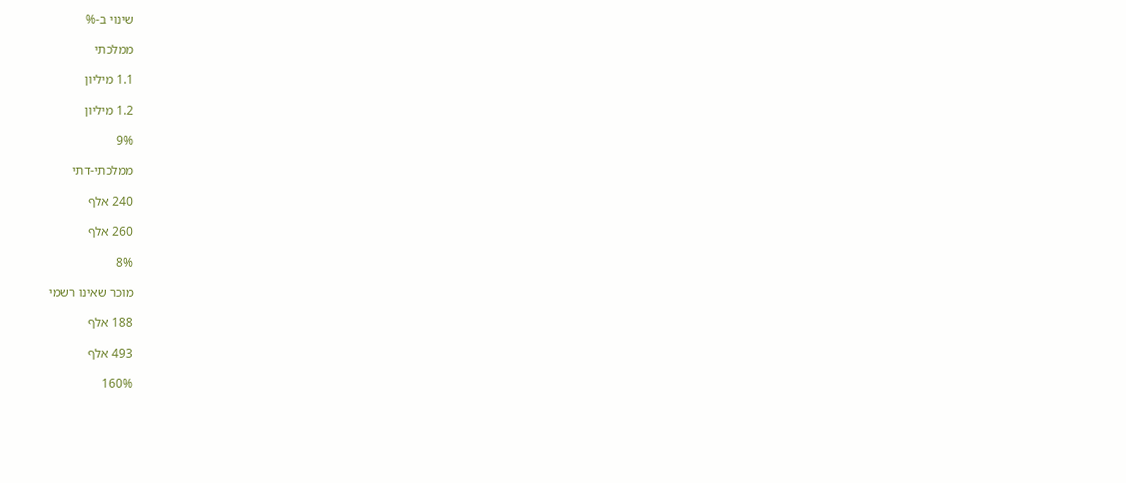שינוי ב-%

ממלכתי

1.1 מיליון

1.2 מיליון

9%

ממלכתי-דתי

240 אלף

260 אלף

8%

מוכר שאינו רשמי

188 אלף

493 אלף

160%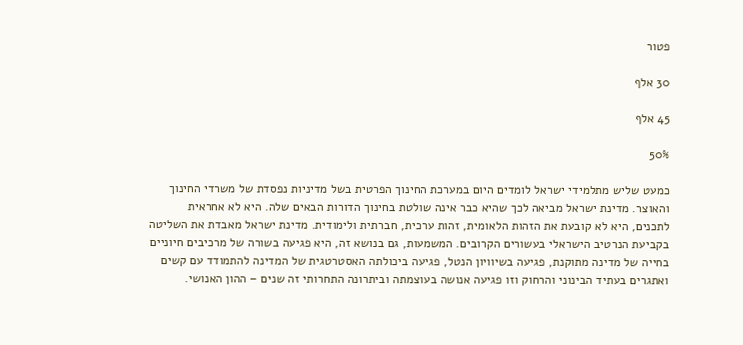פטור

30 אלף

45 אלף

50%

כמעט שליש מתלמידי ישראל לומדים היום במערכת החינוך הפרטית בשל מדיניות נפסדת של משרדי החינוך והאוצר. מדינת ישראל מביאה לכך שהיא כבר אינה שולטת בחינוך הדורות הבאים שלה. היא לא אחראית לתכנים, היא לא קובעת את הזהות הלאומית, זהות ערכית, חברתית ולימודית. מדינת ישראל מאבדת את השליטה בקביעת הנרטיב הישראלי בעשורים הקרובים. המשמעות, גם בנושא זה, היא פגיעה בשורה של מרכיבים חיוניים בחייה של מדינה מתוקנת, פגיעה בשיוויון הנטל, פגיעה ביכולתה האסטרטגית של המדינה להתמודד עם קשים ואתגרים בעתיד הבינוני והרחוק וזו פגיעה אנושה בעוצמתה וביתרונה התחרותי זה שנים – ההון האנושי.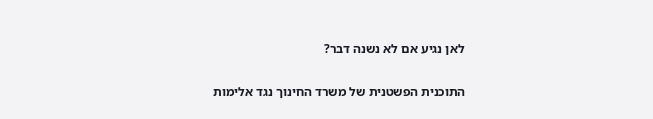לאן נגיע אם לא נשנה דבר?

התוכנית הפשטנית של משרד החינוך נגד אלימות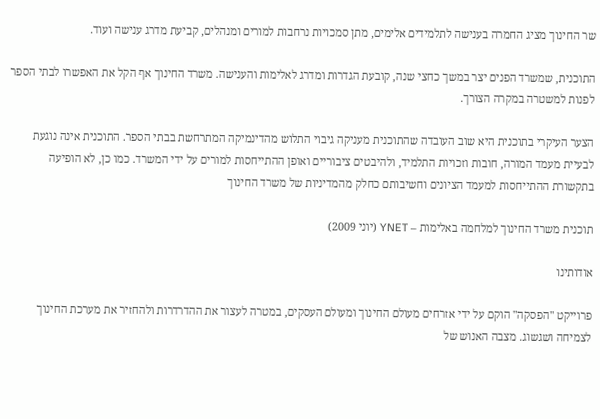שר החינוך מציג החמרה בענישה לתלמידים אלימים, מתן סמכויות נרחבות למורים ומנהלים, קביעת מדרג ענישה ועוד.

התוכנית, שמשרד הפנים יצר במשך כחצי שנה, קובעת הגדרות ומדרג לאלימות והענישה. משרד החינוך אף הקל את האפשרו לבתי הספר לפנות למשטרה במקרה הצורך.

הצער העיקרי בתוכנית היא שוב העובדה שהתוכנית מעניקה גיבוי התלוש מהדינמיקה המתרחשת בבתי הספר. התוכנית אינה נוגעת לבעיית מעמד המורה, חובות וזכויות התלמיד, ולהיבטים ציבוריים ואופן ההתייחסות למורים על ידי המשרד. כמו כן, לא הופיעה בתקשורת ההתייחסות למעמד הציונים וחשיבותם כחלק מהמדיניות של משרד החינוך

תוכנית משרד החינוך למלחמה באלימות – YNET (יוני 2009)

אודותינו

פרוייקט "הפסקה" הוקם על ידי אזרחים מעולם החינוך ומעולם העסקים, במטרה לעצור את ההדרדרות ולהחזיר את מערכת החינוך לצמיחה ושגשוג. מצבה האנוש של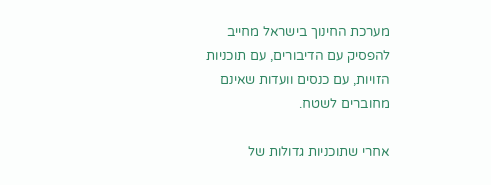מערכת החינוך בישראל מחייב להפסיק עם הדיבורים, עם תוכניות הזויות, עם כנסים וועדות שאינם מחוברים לשטח.

אחרי שתוכניות גדולות של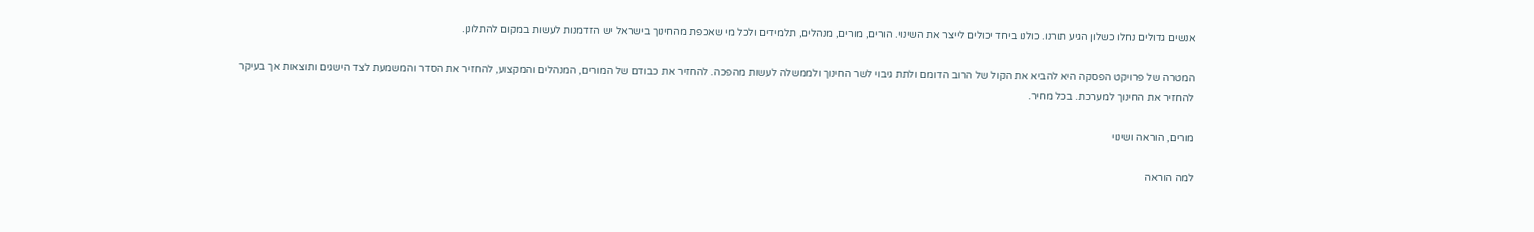אנשים גדולים נחלו כשלון הגיע תורנו. כולנו ביחד יכולים לייצר את השינוי. הורים, מורים, מנהלים, תלמידים ולכל מי שאכפת מהחינוך בישראל יש הזדמנות לעשות במקום להתלונן.

המטרה של פרויקט הפסקה היא להביא את הקול של הרוב הדומם ולתת גיבוי לשר החינוך ולממשלה לעשות מהפכה. להחזיר את כבודם של המורים, המנהלים והמקצוע, להחזיר את הסדר והמשמעת לצד הישגים ותוצאות אך בעיקר להחזיר את החינוך למערכת. בכל מחיר.

מורים, הוראה ושינוי

למה הוראה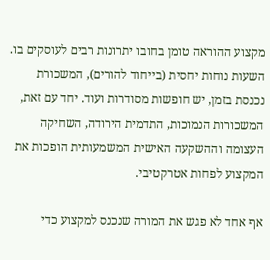מקצוע ההוראה טומן בחובו יתרונות רבים לעוסקים בו. השעות נוחות יחסית (בייחוד להורים), המשכורת נכנסת בזמן, יש חופשות מסודרות ועוד. יחד עם זאת, המשכורות הנמוכות, התדמית הירודה, השחיקה העצומה וההשקעה האישית המשמעותית הופכות את המקצוע לפחות אטרקטיבי.

אף אחד לא פגש את המורה שנכנס למקצוע כדי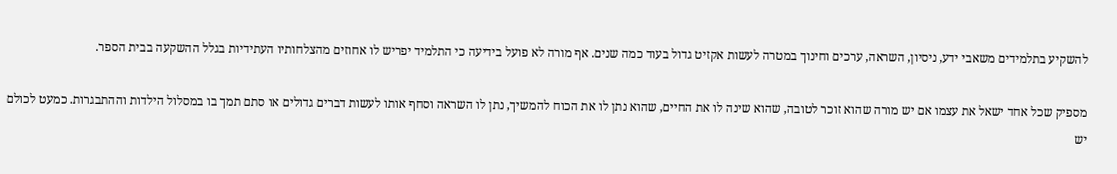להשקיע בתלמידים משאבי ידע, ניסיון, השראה, ערכים וחינוך במטרה לעשות אקזיט גדול בעוד כמה שנים. אף מורה לא פועל בידיעה כי התלמיד יפריש לו אחוזים מהצלחותיו העתידיות בגלל ההשקעה בבית הספר.

מספיק שכל אחד ישאל את עצמו אם יש מורה שהוא זוכר לטובה, שהוא שינה לו את החיים, שהוא נתן לו את הכוח להמשיך, נתן לו השראה וסחף אותו לעשות דברים גדולים או סתם תמך בו במסלול הילדות וההתבגרות. כמעט לכולם יש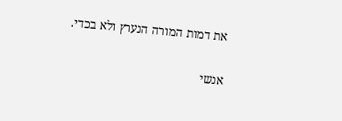את דמות המורה הנערץ ולא בכדי.

אנשי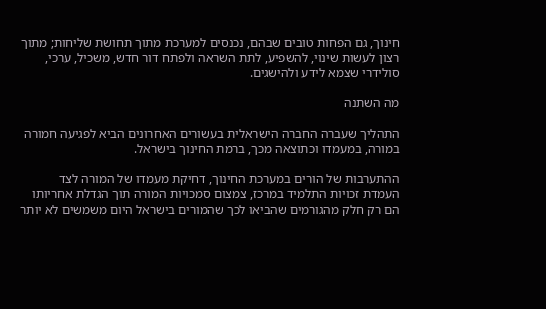חינוך, גם הפחות טובים שבהם, נכנסים למערכת מתוך תחושת שליחות; מתוך רצון לעשות שינוי, להשפיע, לתת השראה ולפתח דור חדש, משכיל, ערכי, סולידרי שצמא לידע ולהישגים.

מה השתנה

התהליך שעברה החברה הישראלית בעשורים האחרונים הביא לפגיעה חמורה במורה, במעמדו וכתוצאה מכך, ברמת החינוך בישראל.

ההתערבות של הורים במערכת החינוך, דחיקת מעמדו של המורה לצד העמדת זכויות התלמיד במרכז, צמצום סמכויות המורה תוך הגדלת אחריותו הם רק חלק מהגורמים שהביאו לכך שהמורים בישראל היום משמשים לא יותר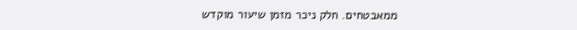ממאבטחים. חלק ניכר מזמן שיעור מוקדש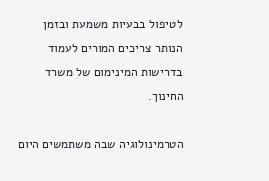לטיפול בבעיות משמעת ובזמן הנותר צריכים המורים לעמוד בדרישות המינימום של משרד החינוך.

הטרמינולוגיה שבה משתמשים היום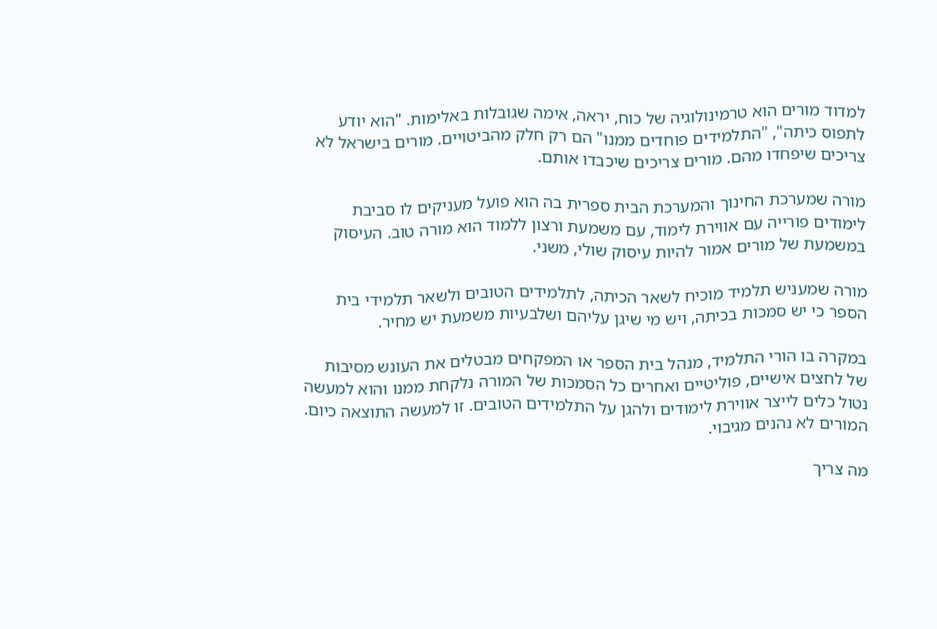למדוד מורים הוא טרמינולוגיה של כוח, יראה, אימה שגובלות באלימות. "הוא יודע לתפוס כיתה", "התלמידים פוחדים ממנו" הם רק חלק מהביטויים. מורים בישראל לא צריכים שיפחדו מהם. מורים צריכים שיכבדו אותם.

מורה שמערכת החינוך והמערכת הבית ספרית בה הוא פועל מעניקים לו סביבת לימודים פורייה עם אווירת לימוד, עם משמעת ורצון ללמוד הוא מורה טוב. העיסוק במשמעת של מורים אמור להיות עיסוק שולי, משני.

מורה שמעניש תלמיד מוכיח לשאר הכיתה, לתלמידים הטובים ולשאר תלמידי בית הספר כי יש סמכות בכיתה, ויש מי שיגן עליהם ושלבעיות משמעת יש מחיר.

במקרה בו הורי התלמיד, מנהל בית הספר או המפקחים מבטלים את העונש מסיבות של לחצים אישיים, פוליטיים ואחרים כל הסמכות של המורה נלקחת ממנו והוא למעשה נטול כלים לייצר אווירת לימודים ולהגן על התלמידים הטובים. זו למעשה התוצאה כיום. המורים לא נהנים מגיבוי.

מה צריך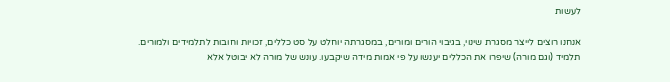לעשות

אנחנו רוצים לייצר מסגרת שינוי, בגיבוי הורים ומורים, במסגרתה יוחלט על סט כללים, זכויות וחובות לתלמידים ולמורים. תלמיד (וגם מורה) שיפרו את הכללים יענשו על פי אמות מידה שיקבעו. עונש של מורה לא יבוטל אלא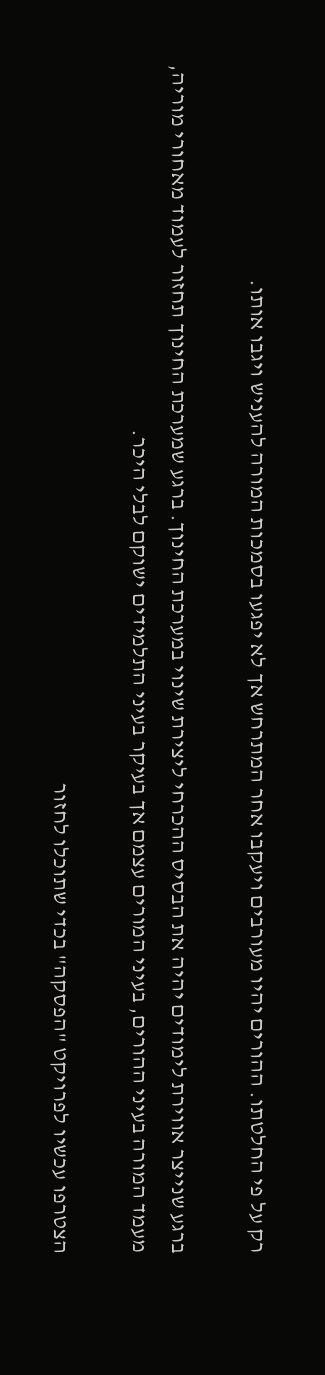רק על פי החלטתו. ההורים יהיו מעורבים ויעקבו אחר המתרחש אך לא יפגעו בסמכות המורה להעניש ויגבו אותו.

ברגע שנייצר אווירת לימודים יהיה את הבסיס ההכרחי ליצירת שינוי במערכת החינוך. ברגע שמערכת החינוך תחזור לעמוד מאחורי מוריה, מעמד המורה בעיני ההורים, בעיני המורים עצמם אך בעיקר בעיני התלמידים ישוקם לבלי היכר.

הצטרפו עכשיו לפרויקט "הפסקה" בכדי שתוכלו לחזור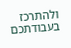ולהתרכז בעבודתכם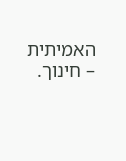האמיתית – חינוך.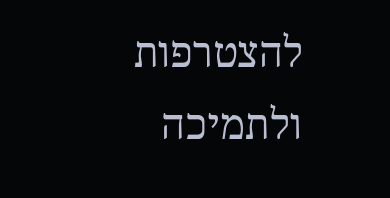להצטרפות ולתמיכה